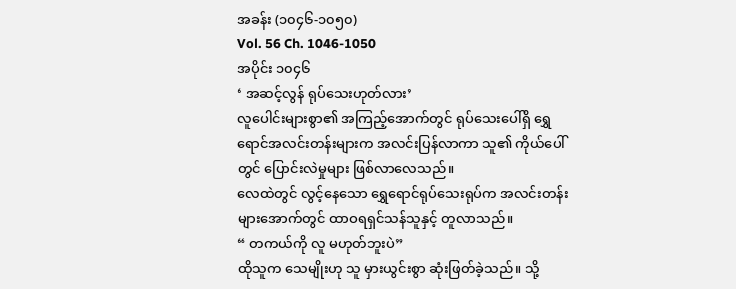အခန်း (၁၀၄၆-၁၀၅၀)
Vol. 56 Ch. 1046-1050
အပိုင်း ၁၀၄၆
‘ အဆင့်လွန် ရုပ်သေးဟုတ်လား’
လူပေါင်းများစွာ၏ အကြည့်အောက်တွင် ရုပ်သေးပေါ်ရှိ ရွှေရောင်အလင်းတန်းများက အလင်းပြန်လာကာ သူ၏ ကိုယ်ပေါ်တွင် ပြောင်းလဲမှုများ ဖြစ်လာလေသည်။
လေထဲတွင် လွင့်နေသော ရွှေရောင်ရုပ်သေးရုပ်က အလင်းတန်းများအောက်တွင် ထာဝရရှင်သန်သူနှင့် တူလာသည်။
“ တကယ်ကို လူ မဟုတ်ဘူးပဲ”
ထိုသူက သေမျိုးဟု သူ မှားယွင်းစွာ ဆုံးဖြတ်ခဲ့သည်။ သို့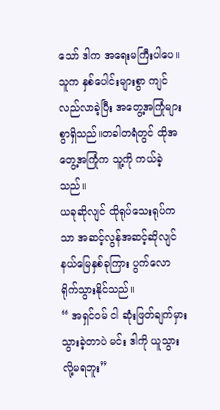သော် ဒါက အရေးမကြီးပါပေ။
သူက နှစ်ပေါင်းများစွာ ကျင်လည်လာခဲ့ပြီး အတွေ့အကြုံများစွာရှိသည်။တခါတရံတွင် ထိုအတွေ့အကြုံက သူ့ကို ကယ်ခဲ့သည်။
ယခုဆိုလျင် ထိုရုပ်သေးရုပ်ကသာ အဆင့်လွန်အဆင့်ဆိုလျင် နယ်မြေနှစ်ခုကြား ပွက်လောရိုက်သွားနိုင်သည်။
“ အရှင်ဝမ် ငါ ဆုံးဖြတ်ချက်မှားသွားခဲ့တာပဲ မင်း ဒါကို ယူသွားလို့မရဘူး”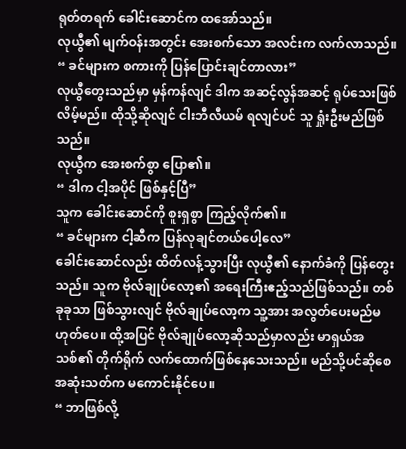ရုတ်တရက် ခေါင်းဆောင်က ထအော်သည်။
လုယွီ၏ မျက်ဝန်းအတွင်း အေးစက်သော အလင်းက လက်လာသည်။
“ ခင်များက စကားကို ပြန်ပြောင်းချင်တာလား”
လုယွီတွေးသည်မှာ မှန်ကန်လျင် ဒါက အဆင့်လွန်အဆင့် ရုပ်သေးဖြစ်လိမ့်မည်။ ထိုသို့ဆိုလျင် ငါးဘီလီယမ် ရလျင်ပင် သူ ရှုံးဦးမည်ဖြစ်သည်။
လုယွီက အေးစက်စွာ ပြော၏။
“ ဒါက ငါ့အပိုင် ဖြစ်နှင့်ပြီ”
သူက ခေါင်းဆောင်ကို စူးရှစွာ ကြည့်လိုက်၏။
“ ခင်များက ငါ့ဆီက ပြန်လုချင်တယ်ပေါ့လေ”
ခေါင်းဆောင်လည်း ထိတ်လန့်သွားပြီး လုယွီ၏ နောက်ခံကို ပြန်တွေးသည်။ သူက ဗိုလ်ချုပ်လော့၏ အရေးကြီးဧည့်သည်ဖြစ်သည်။ တစ်ခုခုသာ ဖြစ်သွားလျင် ဗိုလ်ချုပ်လော့က သူ့အား အလွတ်ပေးမည်မဟုတ်ပေ။ ထို့အပြင် ဗိုလ်ချုပ်လော့ဆိုသည်မှာလည်း မာရှယ်အသစ်၏ တိုက်ရိုက် လက်ထောက်ဖြစ်နေသေးသည်။ မည်သို့ပင်ဆိုစေ အဆုံးသတ်က မကောင်းနိုင်ပေ။
“ ဘာဖြစ်လို့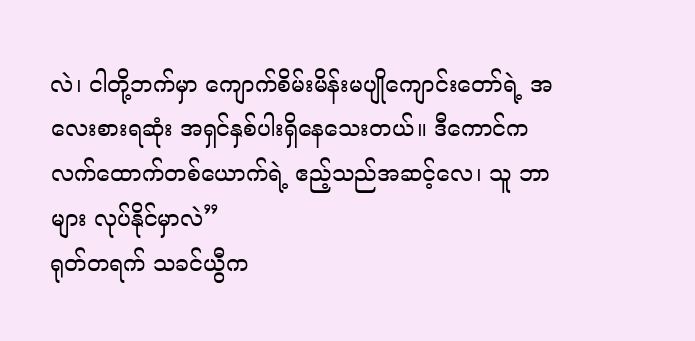လဲ၊ ငါတို့ဘက်မှာ ကျောက်စိမ်းမိန်းမပျိုကျောင်းတော်ရဲ့ အလေးစားရဆုံး အရှင်နှစ်ပါးရှိနေသေးတယ်။ ဒီကောင်က လက်ထောက်တစ်ယောက်ရဲ့ ဧည့်သည်အဆင့်လေ၊ သူ ဘာများ လုပ်နိုင်မှာလဲ”
ရုတ်တရက် သခင်ယွီက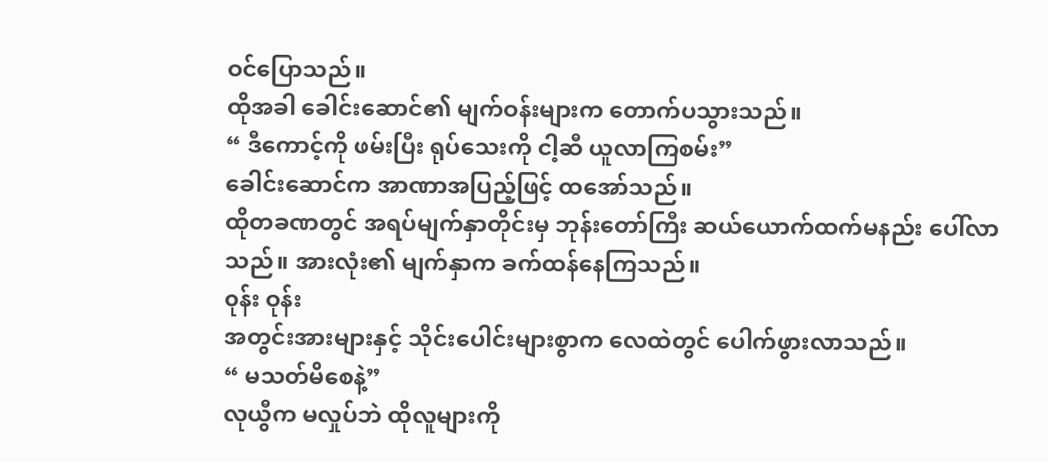ဝင်ပြောသည်။
ထိုအခါ ခေါင်းဆောင်၏ မျက်ဝန်းများက တောက်ပသွားသည်။
“ ဒီကောင့်ကို ဖမ်းပြီး ရုပ်သေးကို ငါ့ဆီ ယူလာကြစမ်း”
ခေါင်းဆောင်က အာဏာအပြည့်ဖြင့် ထအော်သည်။
ထိုတခဏတွင် အရပ်မျက်နှာတိုင်းမှ ဘုန်းတော်ကြီး ဆယ်ယောက်ထက်မနည်း ပေါ်လာသည်။ အားလုံး၏ မျက်နှာက ခက်ထန်နေကြသည်။
၀ုန်း ဝုန်း
အတွင်းအားများနှင့် သိုင်းပေါင်းများစွာက လေထဲတွင် ပေါက်ဖွားလာသည်။
“ မသတ်မိစေနဲ့”
လုယွီက မလှုပ်ဘဲ ထိုလူများကို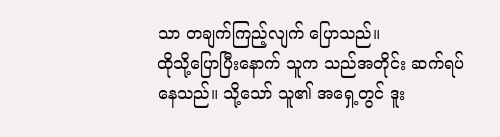သာ တချက်ကြည့်လျက် ပြောသည်။
ထိုသို့ပြောပြီးနောက် သူက သည်အတိုင်း ဆက်ရပ်နေသည်။ သို့သော် သူ၏ အရှေ့တွင် ဒူး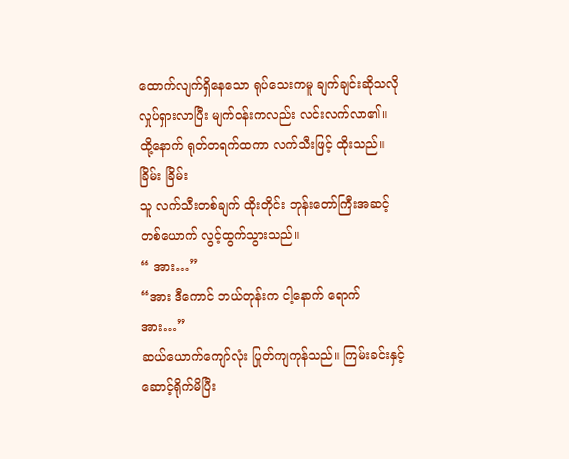ထောက်လျက်ရှိနေသော ရုပ်သေးကမူ ချက်ချင်းဆိုသလို လှုပ်ရှားလာပြီး မျက်ဝန်းကလည်း လင်းလက်လာ၏။ ထို့နောက် ရုတ်တရက်ထကာ လက်သီးဖြင့် ထိုးသည်။
ခြိမ်း ခြိမ်း
သူ လက်သီးတစ်ချက် ထိုးတိုင်း ဘုန်းတော်ကြီးအဆင့်တစ်ယောက် လွင့်ထွက်သွားသည်။
“ အား…”
“အား ဒီကောင် ဘယ်တုန်းက ငါ့နောက် ရောက် အား…”
ဆယ်ယောက်ကျော်လုံး ပြုတ်ကျကုန်သည်။ ကြမ်းခင်းနှင့် ဆောင့်ရိုက်မိပြီး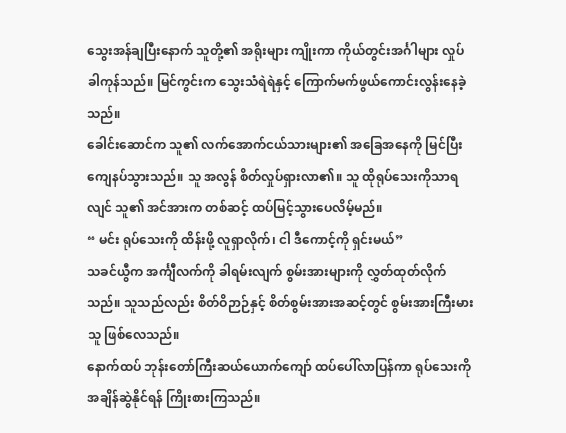သွေးအန်ချပြီးနောက် သူတို့၏ အရိုးများ ကျိုးကာ ကိုယ်တွင်းအင်္ဂါများ လှုပ်ခါကုန်သည်။ မြင်ကွင်းက သွေးသံရဲရဲနှင့် ကြောက်မက်ဖွယ်ကောင်းလွန်းနေခဲ့သည်။
ခေါင်းဆောင်က သူ၏ လက်အောက်ငယ်သားများ၏ အခြေအနေကို မြင်ပြီး ကျေနပ်သွားသည်။ သူ အလွန် စိတ်လှုပ်ရှားလာ၏။ သူ ထိုရုပ်သေးကိုသာရလျင် သူ၏ အင်အားက တစ်ဆင့် ထပ်မြင့်သွားပေလိမ့်မည်။
“ မင်း ရုပ်သေးကို ထိန်းဖို့ လူရှာလိုက်၊ ငါ ဒီကောင့်ကို ရှင်းမယ်”
သခင်ယွီက အင်္ကျီလက်ကို ခါရမ်းလျက် စွမ်းအားများကို လွှတ်ထုတ်လိုက်သည်။ သူသည်လည်း စိတ်ဝိဉာဉ်နှင့် စိတ်စွမ်းအားအဆင့်တွင် စွမ်းအားကြီးမားသူ ဖြစ်လေသည်။
နောက်ထပ် ဘုန်းတော်ကြီးဆယ်ယောက်ကျော် ထပ်ပေါ်လာပြန်ကာ ရုပ်သေးကို အချိန်ဆွဲနိုင်ရန် ကြိုးစားကြသည်။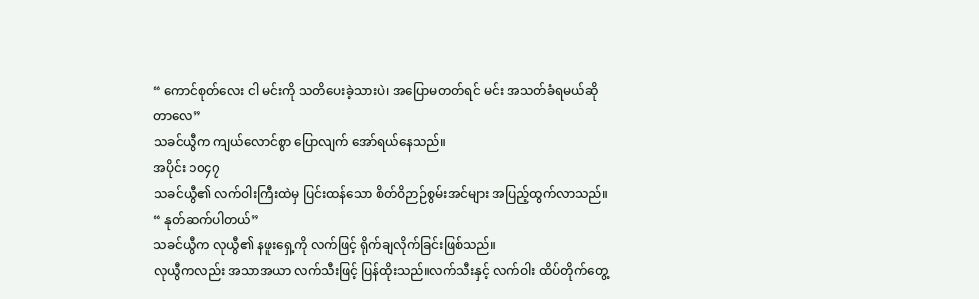“ ကောင်စုတ်လေး ငါ မင်းကို သတိပေးခဲ့သားပဲ၊ အပြောမတတ်ရင် မင်း အသတ်ခံရမယ်ဆိုတာလေ”
သခင်ယွီက ကျယ်လောင်စွာ ပြောလျက် အော်ရယ်နေသည်။
အပိုင်း ၁၀၄၇
သခင်ယွီ၏ လက်ဝါးကြီးထဲမှ ပြင်းထန်သော စိတ်ဝိဉာဉ်စွမ်းအင်များ အပြည့်ထွက်လာသည်။
“ နုတ်ဆက်ပါတယ်”
သခင်ယွီက လုယွီ၏ နဖူးရှေ့ကို လက်ဖြင့် ရိုက်ချလိုက်ခြင်းဖြစ်သည်။
လုယွီကလည်း အသာအယာ လက်သီးဖြင့် ပြန်ထိုးသည်။လက်သီးနှင့် လက်ဝါး ထိပ်တိုက်တွေ့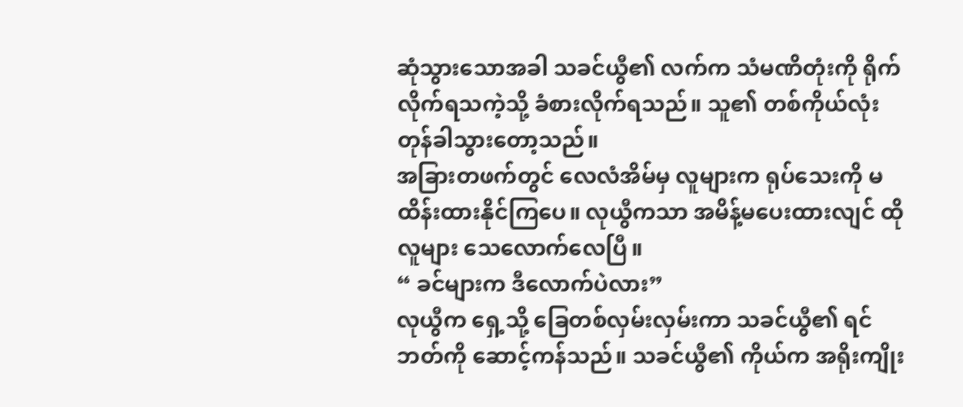ဆုံသွားသောအခါ သခင်ယွီ၏ လက်က သံမဏိတုံးကို ရိုက်လိုက်ရသကဲ့သို့ ခံစားလိုက်ရသည်။ သူ၏ တစ်ကိုယ်လုံး တုန်ခါသွားတော့သည်။
အခြားတဖက်တွင် လေလံအိမ်မှ လူများက ရုပ်သေးကို မထိန်းထားနိုင်ကြပေ။ လုယွီကသာ အမိန့်မပေးထားလျင် ထိုလူများ သေလောက်လေပြီ။
“ ခင်များက ဒီလောက်ပဲလား”
လုယွီက ရှေ့သို့ ခြေတစ်လှမ်းလှမ်းကာ သခင်ယွီ၏ ရင်ဘတ်ကို ဆောင့်ကန်သည်။ သခင်ယွီ၏ ကိုယ်က အရိုးကျိုး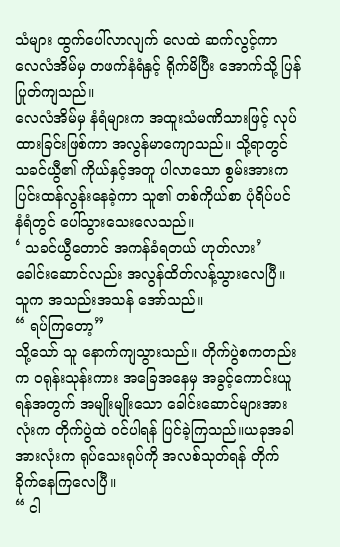သံများ ထွက်ပေါ်လာလျက် လေထဲ ဆက်လွင့်ကာ လေလံအိမ်မှ တဖက်နံရံနှင့် ရိုက်မိပြီး အောက်သို့ ပြန်ပြုတ်ကျသည်။
လေလံအိမ်မှ နံရံများက အထူးသံမဏိသားဖြင့် လုပ်ထားခြင်းဖြစ်ကာ အလွန်မာကျောသည်။ သို့ရာတွင် သခင်ယွီ၏ ကိုယ်နှင့်အတူ ပါလာသော စွမ်းအားက ပြင်းထန်လွန်းနေခဲ့ကာ သူ၏ တစ်ကိုယ်စာ ပုံရိပ်ပင် နံရံတွင် ပေါ်သွားသေးလေသည်။
‘ သခင်ယွီတောင် အကန်ခံရတယ် ဟုတ်လား’
ခေါင်းဆောင်လည်း အလွန်ထိတ်လန့်သွားလေပြီ။ သူက အသည်းအသန် အော်သည်။
“ ရပ်ကြတော့”
သို့သော် သူ နောက်ကျသွားသည်။ တိုက်ပွဲစကတည်းက ၀ရုန်းသုန်းကား အခြေအနေမှ အခွင့်ကောင်းယူရန်အတွက် အမျိုးမျိုးသော ခေါင်းဆောင်များအားလုံးက တိုက်ပွဲထဲ ဝင်ပါရန် ပြင်ခဲ့ကြသည်။ယခုအခါ အားလုံးက ရုပ်သေးရုပ်ကို အလစ်သုတ်ရန် တိုက်ခိုက်နေကြလေပြီ။
“ ငါ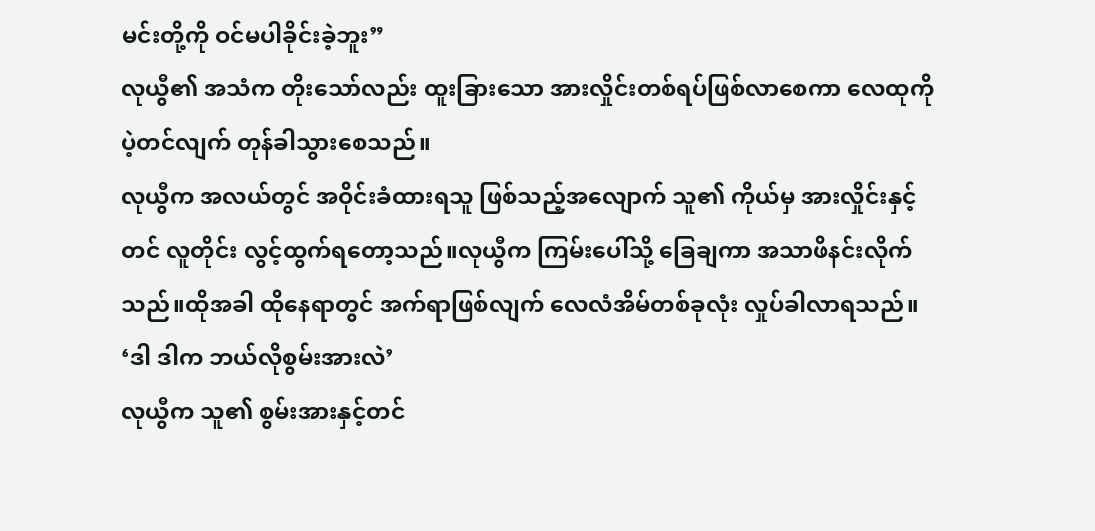မင်းတို့ကို ဝင်မပါခိုင်းခဲ့ဘူး”
လုယွီ၏ အသံက တိုးသော်လည်း ထူးခြားသော အားလှိုင်းတစ်ရပ်ဖြစ်လာစေကာ လေထုကို ပဲ့တင်လျက် တုန်ခါသွားစေသည်။
လုယွီက အလယ်တွင် အဝိုင်းခံထားရသူ ဖြစ်သည့်အလျောက် သူ၏ ကိုယ်မှ အားလှိုင်းနှင့်တင် လူတိုင်း လွင့်ထွက်ရတော့သည်။လုယွီက ကြမ်းပေါ်သို့ ခြေချကာ အသာဖိနင်းလိုက်သည်။ထိုအခါ ထိုနေရာတွင် အက်ရာဖြစ်လျက် လေလံအိမ်တစ်ခုလုံး လှုပ်ခါလာရသည်။
‘ဒါ ဒါက ဘယ်လိုစွမ်းအားလဲ’
လုယွီက သူ၏ စွမ်းအားနှင့်တင်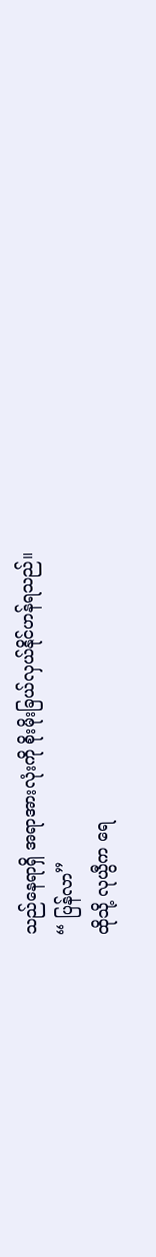သည်နေရာရှိ အရာအားလုံးကို စိုးမိုးခြယ်လှယ်နိုင်ဟန်ရသည်။
“ ပြန်လာ”
ထိုသို့ လုယွီက ရေ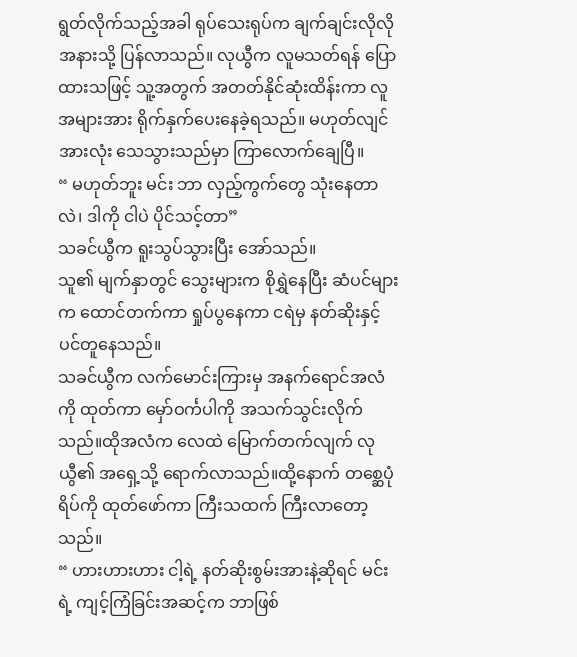ရွတ်လိုက်သည့်အခါ ရုပ်သေးရုပ်က ချက်ချင်းလိုလို အနားသို့ ပြန်လာသည်။ လုယွီက လူမသတ်ရန် ပြောထားသဖြင့် သူ့အတွက် အတတ်နိုင်ဆုံးထိန်းကာ လူအများအား ရိုက်နှက်ပေးနေခဲ့ရသည်။ မဟုတ်လျင် အားလုံး သေသွားသည်မှာ ကြာလောက်ချေပြီ။
“ မဟုတ်ဘူး မင်း ဘာ လှည့်ကွက်တွေ သုံးနေတာလဲ၊ ဒါကို ငါပဲ ပိုင်သင့်တာ”
သခင်ယွီက ရူးသွပ်သွားပြီး အော်သည်။
သူ၏ မျက်နှာတွင် သွေးများက စိုရွှဲနေပြီး ဆံပင်များက ထောင်တက်ကာ ရှုပ်ပွနေကာ ငရဲမှ နတ်ဆိုးနှင့်ပင်တူနေသည်။
သခင်ယွီက လက်မောင်းကြားမှ အနက်ရောင်အလံကို ထုတ်ကာ မှော်ဝင်္ကပါကို အသက်သွင်းလိုက်သည်။ထိုအလံက လေထဲ မြောက်တက်လျက် လုယွီ၏ အရှေ့သို့ ရောက်လာသည်။ထို့နောက် တစ္ဆေပုံရိပ်ကို ထုတ်ဖော်ကာ ကြီးသထက် ကြီးလာတော့သည်။
“ ဟားဟားဟား ငါ့ရဲ့ နတ်ဆိုးစွမ်းအားနဲ့ဆိုရင် မင်းရဲ့ ကျင့်ကြံခြင်းအဆင့်က ဘာဖြစ်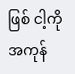ဖြစ် ငါ့ကို အကုန်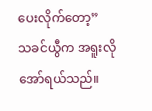ပေးလိုက်တော့”
သခင်ယွီက အရူးလို အော်ရယ်သည်။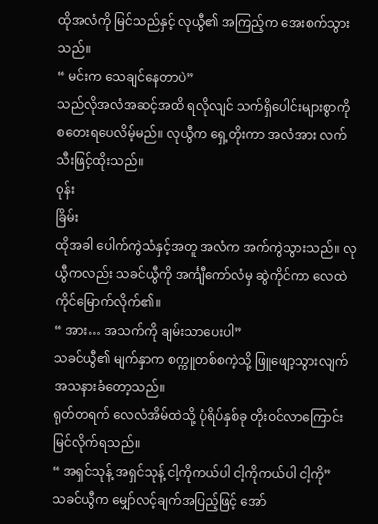ထိုအလံကို မြင်သည်နှင့် လုယွီ၏ အကြည့်က အေးစက်သွားသည်။
“ မင်းက သေချင်နေတာပဲ”
သည်လိုအလံအဆင့်အထိ ရလိုလျင် သက်ရှိပေါင်းများစွာကို စတေးရပေလိမ့်မည်။ လုယွီက ရှေ့တိုးကာ အလံအား လက်သီးဖြင့်ထိုးသည်။
၀ုန်း
ခြိမ်း
ထိုအခါ ပေါက်ကွဲသံနှင့်အတူ အလံက အက်ကွဲသွားသည်။ လုယွီကလည်း သခင်ယွီကို အင်္ကျီကော်လံမှ ဆွဲကိုင်ကာ လေထဲ ကိုင်မြောက်လိုက်၏။
“ အား… အသက်ကို ချမ်းသာပေးပါ”
သခင်ယွီ၏ မျက်နှာက စက္ကူတစ်စကဲ့သို့ ဖြူဖျော့သွားလျက် အသနားခံတော့သည်။
ရုတ်တရက် လေလံအိမ်ထဲသို့ ပုံရိပ်နှစ်ခု တိုးဝင်လာကြောင်း မြင်လိုက်ရသည်။
“ အရှင်သုန့် အရှင်သုန့် ငါ့ကိုကယ်ပါ ငါ့ကိုကယ်ပါ ငါ့ကို”
သခင်ယွီက မျှော်လင့်ချက်အပြည့်ဖြင့် အော်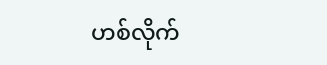ဟစ်လိုက်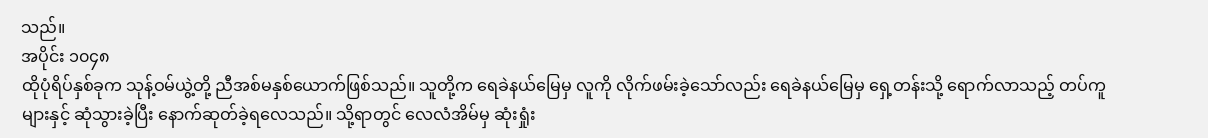သည်။
အပိုင်း ၁၀၄၈
ထိုပုံရိပ်နှစ်ခုက သုန့်ဝမ်ယွဲ့တို့ ညီအစ်မနှစ်ယောက်ဖြစ်သည်။ သူတို့က ရေခဲနယ်မြေမှ လူကို လိုက်ဖမ်းခဲ့သော်လည်း ရေခဲနယ်မြေမှ ရှေ့တန်းသို့ ရောက်လာသည့် တပ်ကူများနှင့် ဆုံသွားခဲ့ပြီး နောက်ဆုတ်ခဲ့ရလေသည်။ သို့ရာတွင် လေလံအိမ်မှ ဆုံးရှုံး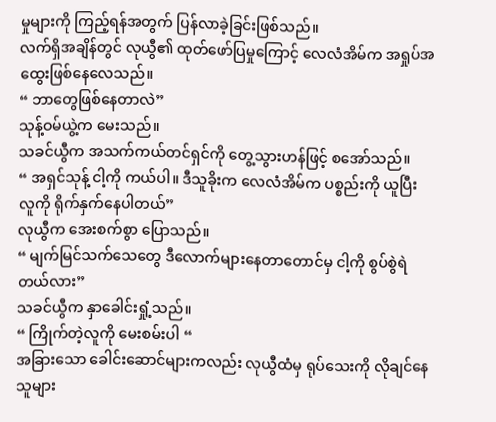မှုများကို ကြည့်ရန်အတွက် ပြန်လာခဲ့ခြင်းဖြစ်သည်။
လက်ရှိအချိန်တွင် လုယွီ၏ ထုတ်ဖော်ပြမှုကြောင့် လေလံအိမ်က အရှုပ်အထွေးဖြစ်နေလေသည်။
“ ဘာတွေဖြစ်နေတာလဲ”
သုန့်ဝမ်ယွဲ့က မေးသည်။
သခင်ယွီက အသက်ကယ်တင်ရှင်ကို တွေ့သွားဟန်ဖြင့် စအော်သည်။
“ အရှင်သုန့် ငါ့ကို ကယ်ပါ။ ဒီသူခိုးက လေလံအိမ်က ပစ္စည်းကို ယူပြီး လူကို ရိုက်နှက်နေပါတယ်”
လုယွီက အေးစက်စွာ ပြောသည်။
“ မျက်မြင်သက်သေတွေ ဒီလောက်များနေတာတောင်မှ ငါ့ကို စွပ်စွဲရဲတယ်လား”
သခင်ယွီက နှာခေါင်းရှုံ့သည်။
“ ကြိုက်တဲ့လူကို မေးစမ်းပါ “
အခြားသော ခေါင်းဆောင်များကလည်း လုယွီထံမှ ရုပ်သေးကို လိုချင်နေသူများ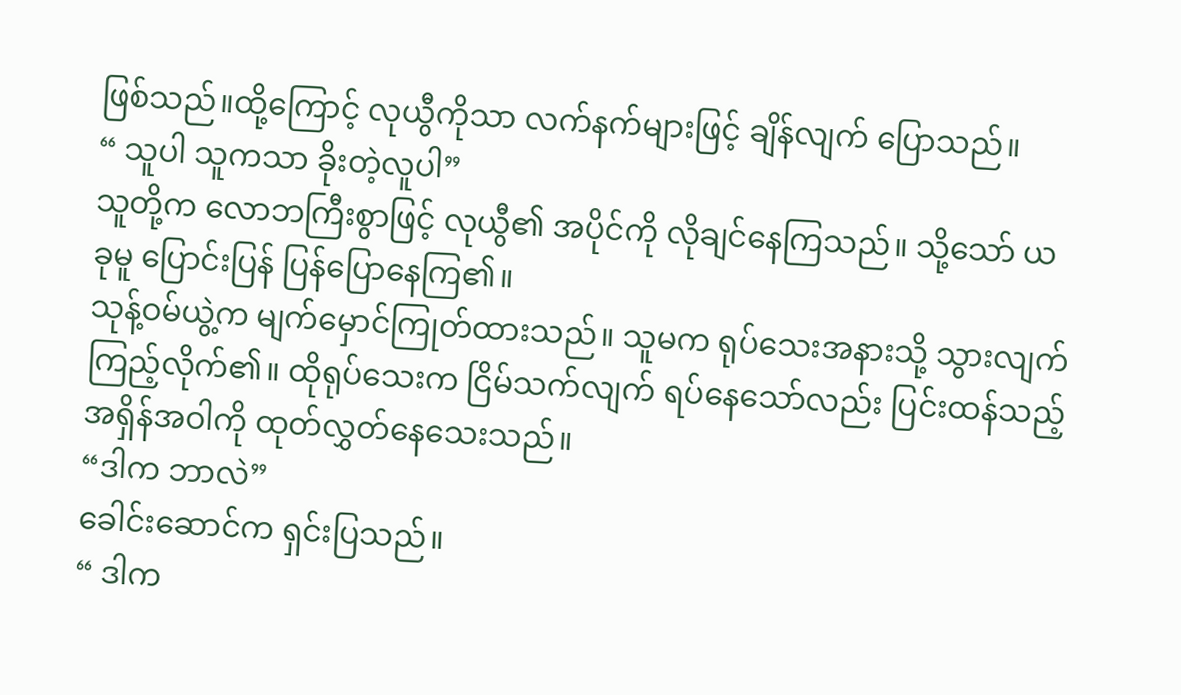ဖြစ်သည်။ထို့ကြောင့် လုယွီကိုသာ လက်နက်များဖြင့် ချိန်လျက် ပြောသည်။
“ သူပါ သူကသာ ခိုးတဲ့လူပါ”
သူတို့က လောဘကြီးစွာဖြင့် လုယွီ၏ အပိုင်ကို လိုချင်နေကြသည်။ သို့သော် ယခုမူ ပြောင်းပြန် ပြန်ပြောနေကြ၏။
သုန့်ဝမ်ယွဲ့က မျက်မှောင်ကြုတ်ထားသည်။ သူမက ရုပ်သေးအနားသို့ သွားလျက် ကြည့်လိုက်၏။ ထိုရုပ်သေးက ငြိမ်သက်လျက် ရပ်နေသော်လည်း ပြင်းထန်သည့် အရှိန်အဝါကို ထုတ်လွှတ်နေသေးသည်။
“ဒါက ဘာလဲ”
ခေါင်းဆောင်က ရှင်းပြသည်။
“ ဒါက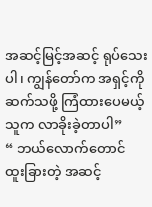အဆင့်မြင့်အဆင့် ရုပ်သေးပါ၊ ကျွန်တော်က အရှင့်ကို ဆက်သဖို့ ကြံထားပေမယ့် သူက လာခိုးခဲ့တာပါ”
“ ဘယ်လောက်တောင် ထူးခြားတဲ့ အဆင့်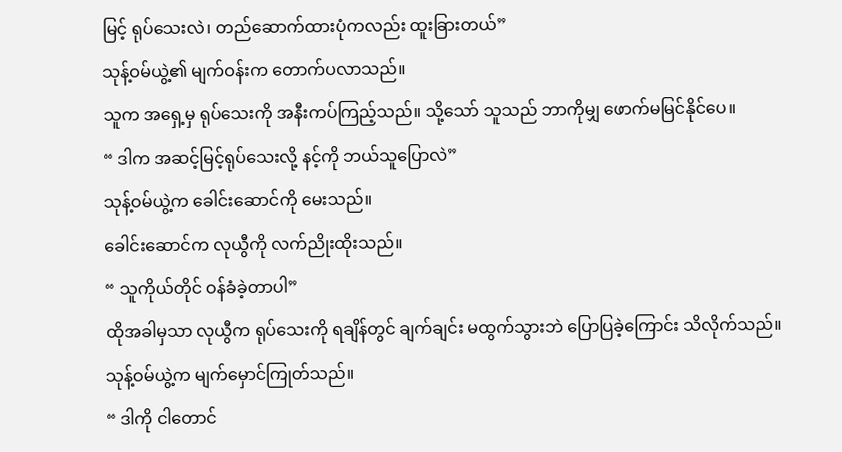မြင့် ရုပ်သေးလဲ၊ တည်ဆောက်ထားပုံကလည်း ထူးခြားတယ်”
သုန့်ဝမ်ယွဲ့၏ မျက်ဝန်းက တောက်ပလာသည်။
သူက အရှေ့မှ ရုပ်သေးကို အနီးကပ်ကြည့်သည်။ သို့သော် သူသည် ဘာကိုမျှ ဖောက်မမြင်နိုင်ပေ။
“ ဒါက အဆင့်မြင့်ရုပ်သေးလို့ နင့်ကို ဘယ်သူပြောလဲ”
သုန့်ဝမ်ယွဲ့က ခေါင်းဆောင်ကို မေးသည်။
ခေါင်းဆောင်က လုယွီကို လက်ညိုးထိုးသည်။
“ သူကိုယ်တိုင် ဝန်ခံခဲ့တာပါ”
ထိုအခါမှသာ လုယွီက ရုပ်သေးကို ရချိန်တွင် ချက်ချင်း မထွက်သွားဘဲ ပြောပြခဲ့ကြောင်း သိလိုက်သည်။
သုန့်ဝမ်ယွဲ့က မျက်မှောင်ကြုတ်သည်။
“ ဒါကို ငါတောင်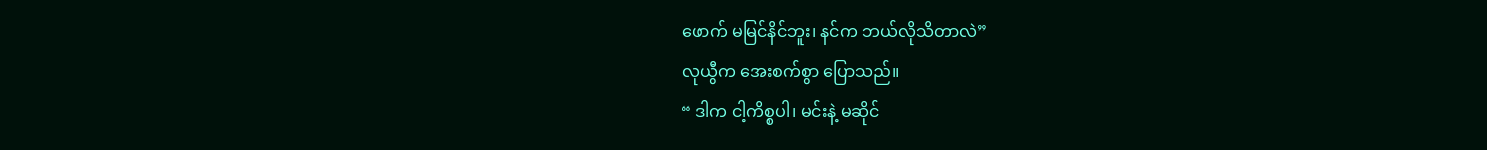ဖောက် မမြင်နိင်ဘူး၊ နင်က ဘယ်လိုသိတာလဲ”
လုယွီက အေးစက်စွာ ပြောသည်။
“ ဒါက ငါ့ကိစ္စပါ၊ မင်းနဲ့ မဆိုင်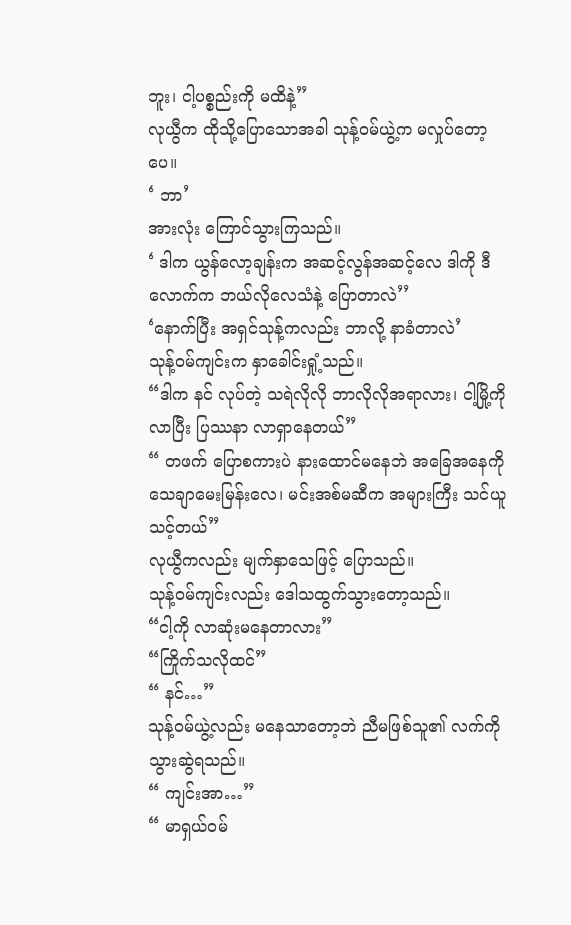ဘူး၊ ငါ့ပစ္စည်းကို မထိနဲ့”
လုယွီက ထိုသို့ပြောသောအခါ သုန့်ဝမ်ယွဲ့က မလှုပ်တော့ပေ။
‘ ဘာ’
အားလုံး ကြောင်သွားကြသည်။
‘ ဒါက ယွန်လော့ချန်းက အဆင့်လွန်အဆင့်လေ ဒါကို ဒီလောက်က ဘယ်လိုလေသံနဲ့ ပြောတာလဲ’’
‘နောက်ပြီး အရှင်သုန့်ကလည်း ဘာလို့ နာခံတာလဲ’
သုန့်ဝမ်ကျင်းက နှာခေါင်းရှုံ့သည်။
“ဒါက နင် လုပ်တဲ့ သရဲလိုလို ဘာလိုလိုအရာလား၊ ငါ့မြို့ကို လာပြီး ပြဿနာ လာရှာနေတယ်”
“ တဖက် ပြောစကားပဲ နားထောင်မနေဘဲ အခြေအနေကို သေချာမေးမြန်းလေ၊ မင်းအစ်မဆီက အများကြီး သင်ယူသင့်တယ်”
လုယွီကလည်း မျက်နှာသေဖြင့် ပြောသည်။
သုန့်ဝမ်ကျင်းလည်း ဒေါသထွက်သွားတော့သည်။
“ငါ့ကို လာဆုံးမနေတာလား”
“ကြိုက်သလိုထင်”
“ နင်…”
သုန့်ဝမ်ယွဲ့လည်း မနေသာတော့ဘဲ ညီမဖြစ်သူ၏ လက်ကို သွားဆွဲရသည်။
“ ကျင်းအာ…”
“ မာရှယ်ဝမ်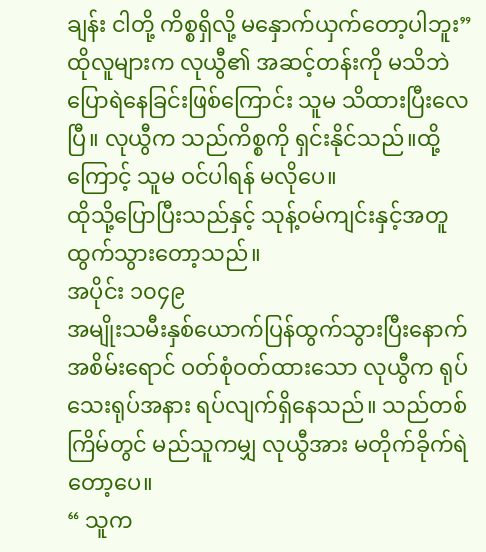ချန်း ငါတို့ ကိစ္စရှိလို့ မနှောက်ယှက်တော့ပါဘူး”
ထိုလူများက လုယွီ၏ အဆင့်တန်းကို မသိဘဲ ပြောရဲနေခြင်းဖြစ်ကြောင်း သူမ သိထားပြီးလေပြီ။ လုယွီက သည်ကိစ္စကို ရှင်းနိုင်သည်။ထို့ကြောင့် သူမ ဝင်ပါရန် မလိုပေ။
ထိုသို့ပြောပြီးသည်နှင့် သုန့်ဝမ်ကျင်းနှင့်အတူ ထွက်သွားတော့သည်။
အပိုင်း ၁၀၄၉
အမျိုးသမီးနှစ်ယောက်ပြန်ထွက်သွားပြီးနောက် အစိမ်းရောင် ဝတ်စုံဝတ်ထားသော လုယွီက ရုပ်သေးရုပ်အနား ရပ်လျက်ရှိနေသည်။ သည်တစ်ကြိမ်တွင် မည်သူကမျှ လုယွီအား မတိုက်ခိုက်ရဲတော့ပေ။
“ သူက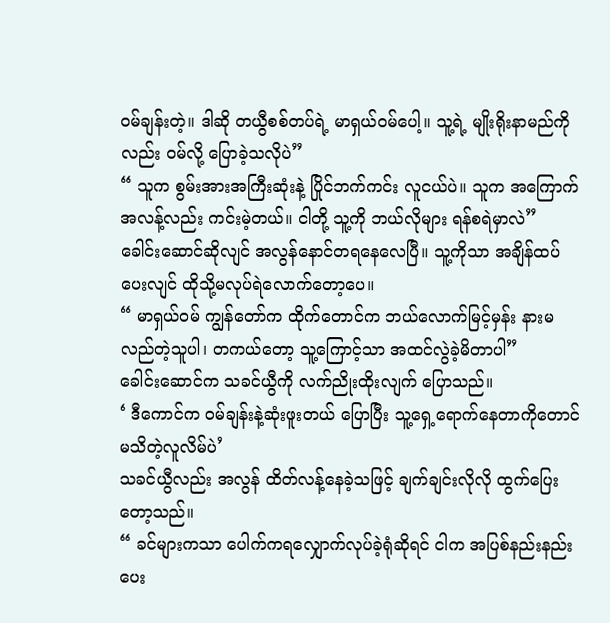ဝမ်ချန်းတဲ့။ ဒါဆို တယွီစစ်တပ်ရဲ့ မာရှယ်ဝမ်ပေါ့။ သူ့ရဲ့ မျိုးရိုးနာမည်ကိုလည်း ဝမ်လို့ ပြောခဲ့သလိုပဲ”
“ သူက စွမ်းအားအကြီးဆုံးနဲ့ ပြိုင်ဘက်ကင်း လူငယ်ပဲ။ သူက အကြောက်အလန့်လည်း ကင်းမဲ့တယ်။ ငါတို့ သူ့ကို ဘယ်လိုများ ရန်စရဲမှာလဲ”
ခေါင်းဆောင်ဆိုလျင် အလွန်နောင်တရနေလေပြီ။ သူ့ကိုသာ အချိန်ထပ်ပေးလျင် ထိုသို့မလုပ်ရဲလောက်တော့ပေ။
“ မာရှယ်ဝမ် ကျွန်တော်က ထိုက်တောင်က ဘယ်လောက်မြင့်မှန်း နားမလည်တဲ့သူပါ၊ တကယ်တော့ သူ့ကြောင့်သာ အထင်လွဲခဲ့မိတာပါ”
ခေါင်းဆောင်က သခင်ယွီကို လက်ညိုးထိုးလျက် ပြောသည်။
‘ ဒီကောင်က ဝမ်ချန်းနဲ့ဆုံးဖူးတယ် ပြောပြီး သူ့ရှေ့ရောက်နေတာကိုတောင် မသိတဲ့လူလိမ်ပဲ’
သခင်ယွီလည်း အလွန် ထိတ်လန့်နေခဲ့သဖြင့် ချက်ချင်းလိုလို ထွက်ပြေးတော့သည်။
“ ခင်များကသာ ပေါက်ကရလျှောက်လုပ်ခဲ့ရုံဆိုရင် ငါက အပြစ်နည်းနည်း ပေး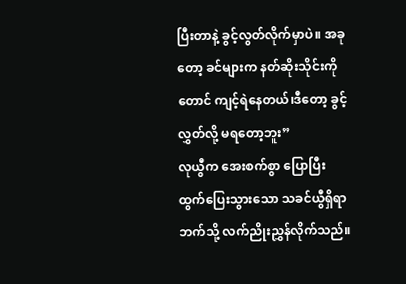ပြီးတာနဲ့ ခွင့်လွတ်လိုက်မှာပဲ။ အခုတော့ ခင်များက နတ်ဆိုးသိုင်းကိုတောင် ကျင့်ရဲနေတယ်၊ဒီတော့ ခွင့်လွှတ်လို့ မရတော့ဘူး”
လုယွီက အေးစက်စွာ ပြောပြီး
ထွက်ပြေးသွားသော သခင်ယွီရှိရာဘက်သို့ လက်ညိုးညွှန်လိုက်သည်။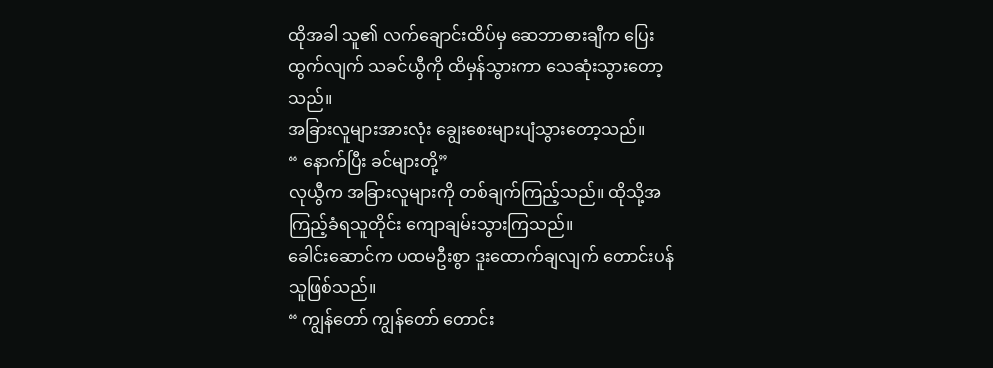ထိုအခါ သူ၏ လက်ချောင်းထိပ်မှ ဆေဘာဓားချီက ပြေးထွက်လျက် သခင်ယွီကို ထိမှန်သွားကာ သေဆုံးသွားတော့သည်။
အခြားလူများအားလုံး ချွေးစေးများပျံသွားတော့သည်။
“ နောက်ပြီး ခင်များတို့”
လုယွီက အခြားလူများကို တစ်ချက်ကြည့်သည်။ ထိုသို့အကြည့်ခံရသူတိုင်း ကျောချမ်းသွားကြသည်။
ခေါင်းဆောင်က ပထမဦးစွာ ဒူးထောက်ချလျက် တောင်းပန်သူဖြစ်သည်။
“ ကျွန်တော် ကျွန်တော် တောင်း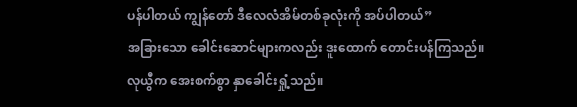ပန်ပါတယ် ကျွန်တော် ဒီလေလံအိမ်တစ်ခုလုံးကို အပ်ပါတယ်”
အခြားသော ခေါင်းဆောင်များကလည်း ဒူးထောက် တောင်းပန်ကြသည်။
လုယွီက အေးစက်စွာ နှာခေါင်းရှုံ့သည်။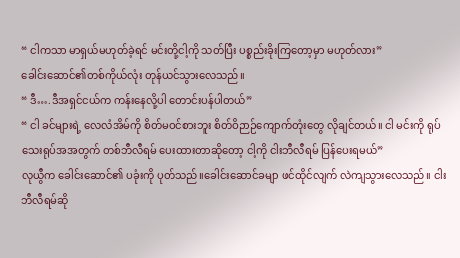“ ငါကသာ မာရှယ်မဟုတ်ခဲ့ရင် မင်းတို့ငါ့ကို သတ်ပြီး ပစ္စည်းခိုးကြတော့မှာ မဟုတ်လား”
ခေါင်းဆောင်၏တစ်ကိုယ်လုံး တုန်ယင်သွားလေသည်။
“ ဒီ….ဒီအရှင်ငယ်က ကန်းနေလို့ပါ တောင်းပန်ပါတယ်”
“ ငါ ခင်များရဲ့ လေလံအိမ်ကို စိတ်မဝင်စားဘူး စိတ်ဝိဉာဉ်ကျောက်တုံးတွေ လိုချင်တယ်။ ငါ မင်းကို ရုပ်သေးရုပ်အအတွက် တစ်ဘီလီရမ် ပေးထားတာဆိုတော့ ငါ့ကို ငါးဘီလီရမ် ပြန်ပေးရမယ်”
လုယွီက ခေါင်းဆောင်၏ ပခုံးကို ပုတ်သည်။ခေါင်းဆောင်ခမျာ ဖင်ထိုင်လျက် လဲကျသွားလေသည်။ ငါးဘီလီရမ်ဆို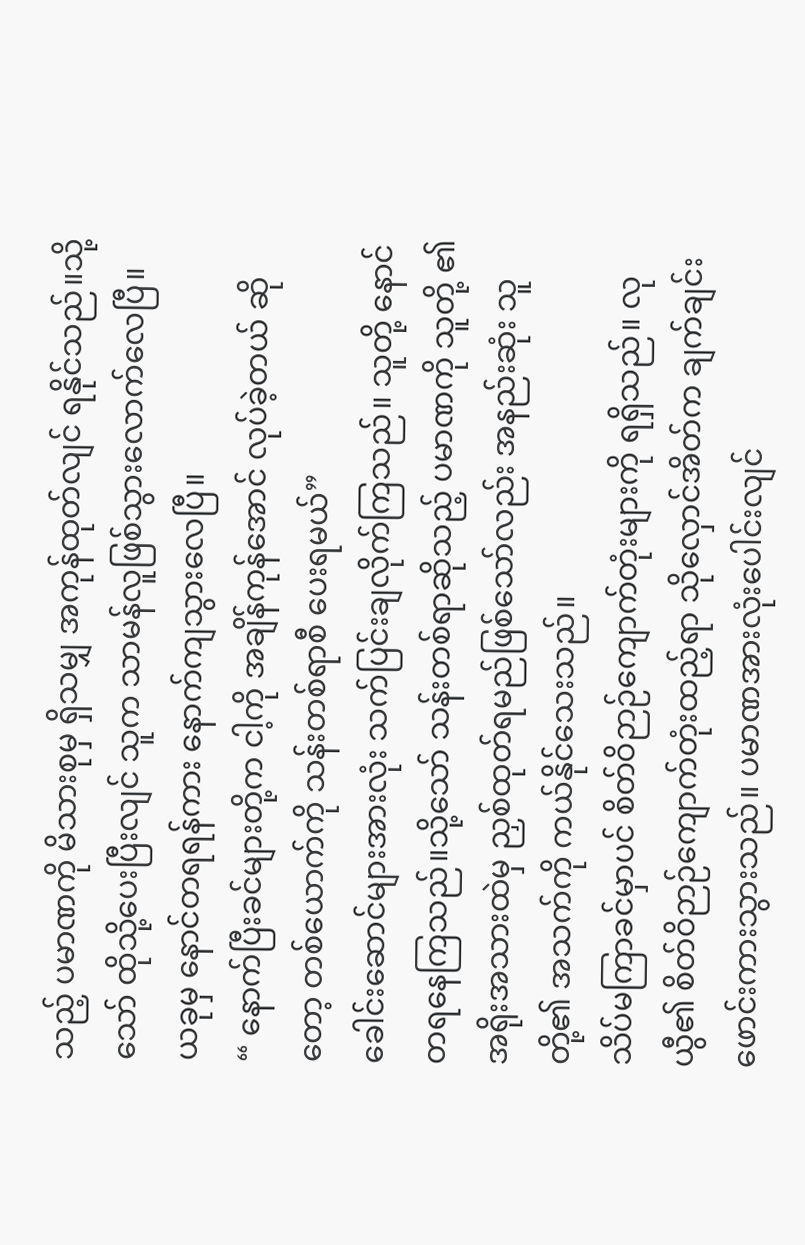သည့် ပမာဏကို မိသားစုမှ ရှိသမျှ အကုန်ထုတ်လျင် ရနိုင်သည်။သို့သော် ထိုသို့ပေးပြီးလျင် သူက သာမန်လူဖြစ်သွားလောက်လေပြီ။
ယခုမှ နောင်တရရန်ကား နောက်ကျသွားလေပြီ။
“ နောက်ပြီးခင်များတို့က ငါ့ကို အချိန်ကုန်အောင် လုပ်ခဲ့တယ် ဆိုတော့ တစ်ယောက်ကို သန်းတစ်ရာစီ ပေးရမယ်”
ခေါင်းဆောင်များအားလုံး သက်ပြင်းချလိုက်ကြသည်။ သူတို့ နောင်တရနေကြသည်။သို့သော် သန်းတစ်ရာဆိုသည့် ပမာဏကို သူတို့ ၏ အရိုးအသားထဲမှ ညှစ်ထုတ်ရမည်ဖြစ်သော်လည်း အနည်းဆုံး သူတို့၏ အသက်ကို ကယ်နိုင်သေးသည်။
သိပ်မကြာခင်မှာပင် စိတ်ဝိဉာဉ်ကျောက်တုံးများကို ရရှိသည်။ လုယွီ၏ စိတ်ဝိဉာဉ်ကျောက်တုံးထည့်ရာ သိုလှောင်အိတ်က ချက်ချင်း ဖောင်းကားသွားသည်။ ပမာဏအားလုံးပေါင်းလျင်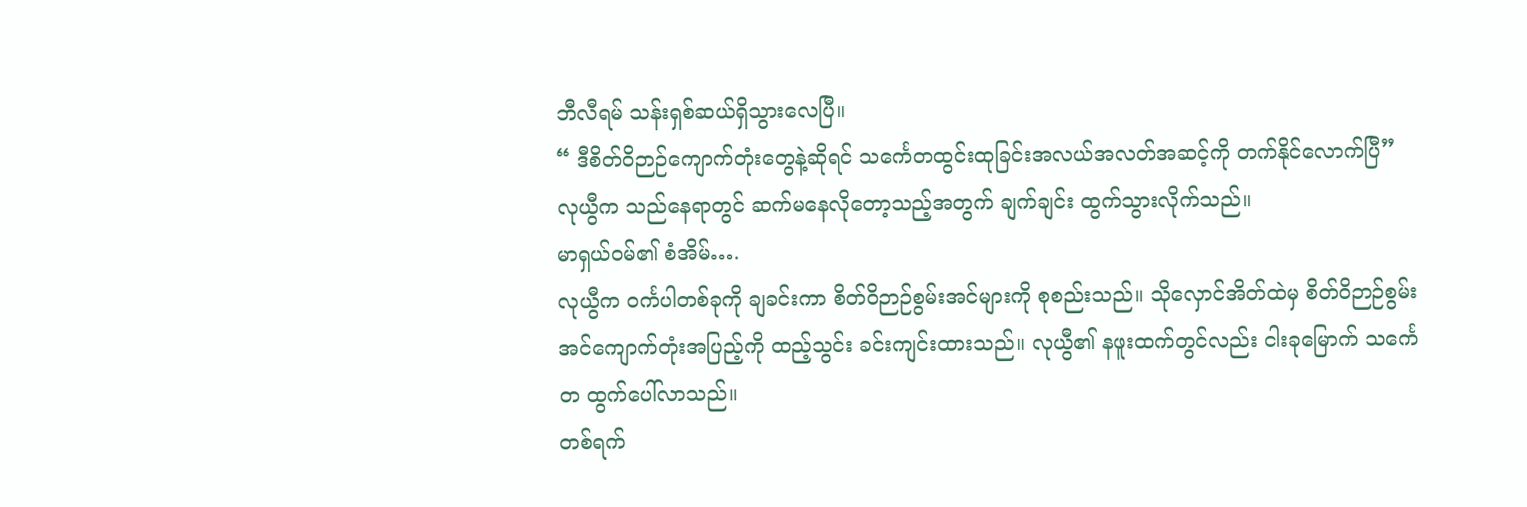ဘီလီရမ် သန်းရှစ်ဆယ်ရှိသွားလေပြီ။
“ ဒီစိတ်ဝိဉာဉ်ကျောက်တုံးတွေနဲ့ဆိုရင် သင်္ကေတထွင်းထုခြင်းအလယ်အလတ်အဆင့်ကို တက်နိုင်လောက်ပြီ”
လုယွီက သည်နေရာတွင် ဆက်မနေလိုတော့သည့်အတွက် ချက်ချင်း ထွက်သွားလိုက်သည်။
မာရှယ်ဝမ်၏ စံအိမ်….
လုယွီက ဝင်္ကပါတစ်ခုကို ချခင်းကာ စိတ်ဝိဉာဉ်စွမ်းအင်များကို စုစည်းသည်။ သိုလှောင်အိတ်ထဲမှ စိတ်ဝိဉာဉ်စွမ်းအင်ကျောက်တုံးအပြည့်ကို ထည့်သွင်း ခင်းကျင်းထားသည်။ လုယွီ၏ နဖူးထက်တွင်လည်း ငါးခုမြောက် သင်္ကေတ ထွက်ပေါ်လာသည်။
တစ်ရက်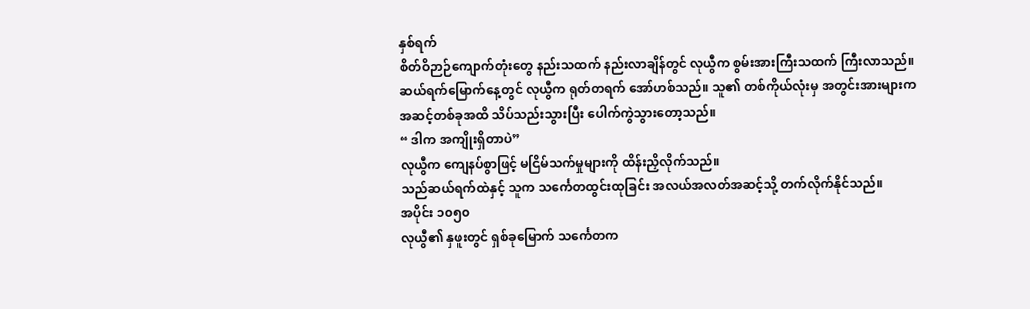နှစ်ရက်
စိတ်ဝိဉာဉ်ကျောက်တုံးတွေ နည်းသထက် နည်းလာချိန်တွင် လုယွီက စွမ်းအားကြီးသထက် ကြီးလာသည်။
ဆယ်ရက်မြောက်နေ့တွင် လုယွီက ရုတ်တရက် အော်ဟစ်သည်။ သူ၏ တစ်ကိုယ်လုံးမှ အတွင်းအားများက အဆင့်တစ်ခုအထိ သိပ်သည်းသွားပြီး ပေါက်ကွဲသွားတော့သည်။
“ ဒါက အကျိုးရှိတာပဲ”
လုယွီက ကျေနပ်စွာဖြင့် မငြိမ်သက်မှုများကို ထိန်းညှိလိုက်သည်။
သည်ဆယ်ရက်ထဲနှင့် သူက သင်္ကေတထွင်းထုခြင်း အလယ်အလတ်အဆင့်သို့ တက်လိုက်နိုင်သည်။
အပိုင်း ၁၀၅၀
လုယွီ၏ နှဖူးတွင် ရှစ်ခုမြောက် သင်္ကေတက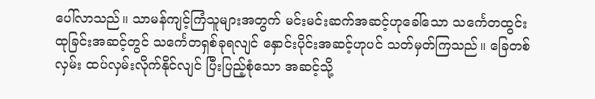ပေါ်လာသည်။ သာမန်ကျင့်ကြံသူများအတွက် မင်းမင်းဆက်အဆင့်ဟုခေါ်သော သင်္ကေတထွင်းထုခြင်းအဆင့်တွင် သင်္ကေတရှစ်ခုရလျင် နှောင်းပိုင်းအဆင့်ဟုပင် သတ်မှတ်ကြသည်။ ခြေတစ်လှမ်း ထပ်လှမ်းလိုက်နိုင်လျင် ပြီးပြည့်စုံသော အဆင့်သို့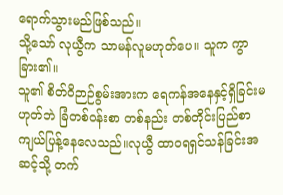ရောက်သွားမည်ဖြစ်သည်။
သို့သော် လုယွီက သာမန်လူမဟုတ်ပေ။ သူက ကွာခြား၏။
သူ၏ စိတ်ဝိဉာဉ်စွမ်းအားက ရေကန်အနေနှင့်ရှိခြင်းမဟုတ်ဘဲ ခြံတစ်ဝန်းစာ တစ်နည်း တစ်တိုင်းပြည်စာ ကျယ်ပြန့်နေလေသည်။လုယွီ ထာဝရရှင်သန်ခြင်းအဆင့်သို့ တက်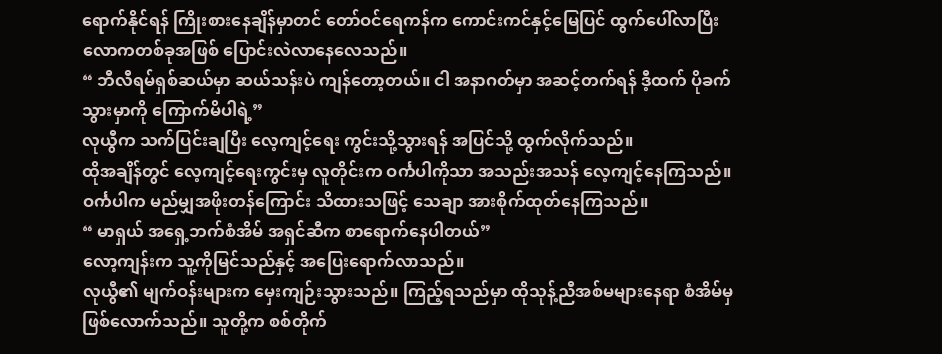ရောက်နိုင်ရန် ကြိုးစားနေချိန်မှာတင် တော်ဝင်ရေကန်က ကောင်းကင်နှင့်မြေပြင် ထွက်ပေါ်လာပြီး လောကတစ်ခုအဖြစ် ပြောင်းလဲလာနေလေသည်။
“ ဘီလီရမ်ရှစ်ဆယ်မှာ ဆယ်သန်းပဲ ကျန်တော့တယ်။ ငါ အနာဂတ်မှာ အဆင့်တက်ရန် ဒီ့ထက် ပိုခက်သွားမှာကို ကြောက်မိပါရဲ့”
လုယွီက သက်ပြင်းချပြီး လေ့ကျင့်ရေး ကွင်းသို့သွားရန် အပြင်သို့ ထွက်လိုက်သည်။
ထိုအချိန်တွင် လေ့ကျင့်ရေးကွင်းမှ လူတိုင်းက ဝင်္ကပါကိုသာ အသည်းအသန် လေ့ကျင့်နေကြသည်။ ဝင်္ကပါက မည်မျှအဖိုးတန်ကြောင်း သိထားသဖြင့် သေချာ အားစိုက်ထုတ်နေကြသည်။
“ မာရှယ် အရှေ့ဘက်စံအိမ် အရှင်ဆီက စာရောက်နေပါတယ်”
လော့ကျန်းက သူ့ကိုမြင်သည်နှင့် အပြေးရောက်လာသည်။
လုယွီ၏ မျက်ဝန်းများက မှေးကျဉ်းသွားသည်။ ကြည့်ရသည်မှာ ထိုသုန့်ညီအစ်မများနေရာ စံအိမ်မှ ဖြစ်လောက်သည်။ သူတို့က စစ်တိုက်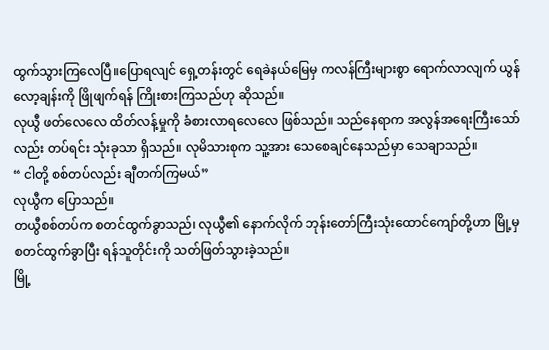ထွက်သွားကြလေပြီ။ပြောရလျင် ရှေ့တန်းတွင် ရေခဲနယ်မြေမှ ကလန်ကြီးများစွာ ရောက်လာလျက် ယွန်လော့ချန်းကို ဖြိုဖျက်ရန် ကြိုးစားကြသည်ဟု ဆိုသည်။
လုယွီ ဖတ်လေလေ ထိတ်လန့်မှုကို ခံစားလာရလေလေ ဖြစ်သည်။ သည်နေရာက အလွန်အရေးကြီးသော်လည်း တပ်ရင်း သုံးခုသာ ရှိသည်။ လုမိသားစုက သူ့အား သေစေချင်နေသည်မှာ သေချာသည်။
“ ငါတို့ စစ်တပ်လည်း ချီတက်ကြမယ်”
လုယွီက ပြောသည်။
တယွီစစ်တပ်က စတင်ထွက်ခွာသည်၊ လုယွီ၏ နောက်လိုက် ဘုန်းတော်ကြီးသုံးထောင်ကျော်တို့ဟာ မြို့မှ စတင်ထွက်ခွာပြီး ရန်သူတိုင်းကို သတ်ဖြတ်သွားခဲ့သည်။
မြို့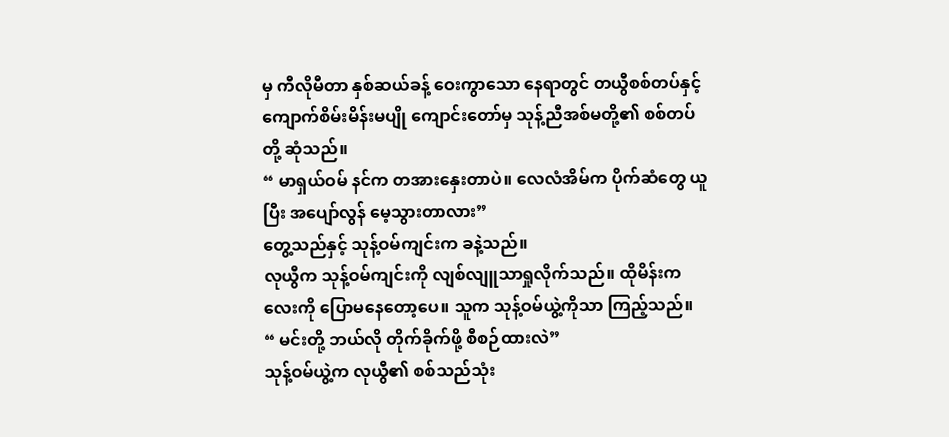မှ ကီလိုမီတာ နှစ်ဆယ်ခန့် ဝေးကွာသော နေရာတွင် တယွီစစ်တပ်နှင့် ကျောက်စိမ်းမိန်းမပျို ကျောင်းတော်မှ သုန့်ညီအစ်မတို့၏ စစ်တပ်တို့ ဆုံသည်။
“ မာရှယ်ဝမ် နင်က တအားနှေးတာပဲ။ လေလံအိမ်က ပိုက်ဆံတွေ ယူပြီး အပျော်လွန် မေ့သွားတာလား”
တွေ့သည်နှင့် သုန့်ဝမ်ကျင်းက ခနဲ့သည်။
လုယွီက သုန့်ဝမ်ကျင်းကို လျစ်လျူသာရှုလိုက်သည်။ ထိုမိန်းကလေးကို ပြောမနေတော့ပေ။ သူက သုန့်ဝမ်ယွဲ့ကိုသာ ကြည့်သည်။
“ မင်းတို့ ဘယ်လို တိုက်ခိုက်ဖို့ စီစဉ်ထားလဲ”
သုန့်ဝမ်ယွဲ့က လုယွီ၏ စစ်သည်သုံး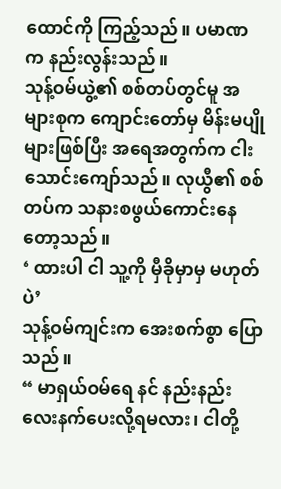ထောင်ကို ကြည့်သည်။ ပမာဏက နည်းလွန်းသည်။
သုန့်ဝမ်ယွဲ့၏ စစ်တပ်တွင်မူ အများစုက ကျောင်းတော်မှ မိန်းမပျိုများဖြစ်ပြီး အရေအတွက်က ငါးသောင်းကျော်သည်။ လုယွီ၏ စစ်တပ်က သနားစဖွယ်ကောင်းနေတော့သည်။
‘ ထားပါ ငါ သူ့ကို မှီခိုမှာမှ မဟုတ်ပဲ’
သုန့်ဝမ်ကျင်းက အေးစက်စွာ ပြောသည်။
“ မာရှယ်ဝမ်ရေ နင် နည်းနည်း လေးနက်ပေးလို့ရမလား၊ ငါတို့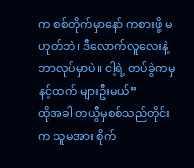က စစ်တိုက်မှာနော် ကစားဖို့ မဟုတ်ဘဲ၊ ဒီလောက်လူလေးနဲ့ ဘာလုပ်မှာပဲ။ ငါ့ရဲ့ တပ်ခွဲကမှ နင့်ထက် များဦးမယ်”
ထိုအခါ တယွီမှစစ်သည်တိုင်းက သူမအား စိုက်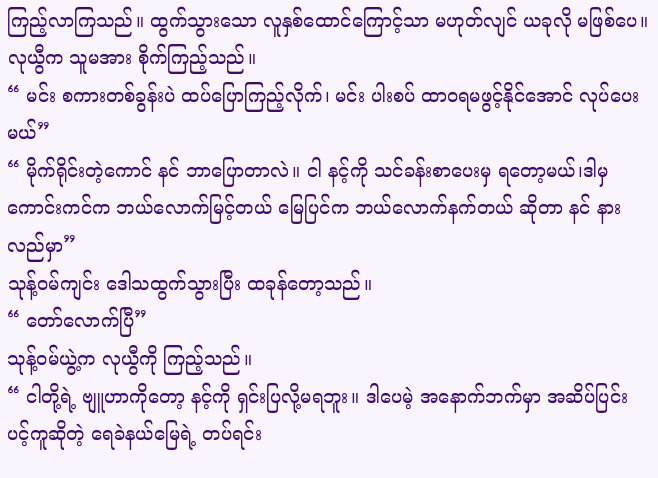ကြည့်လာကြသည်။ ထွက်သွားသော လူနှစ်ထောင်ကြောင့်သာ မဟုတ်လျင် ယခုလို မဖြစ်ပေ။
လုယွီက သူမအား စိုက်ကြည့်သည်။
“ မင်း စကားတစ်ခွန်းပဲ ထပ်ပြောကြည့်လိုက်၊ မင်း ပါးစပ် ထာဝရမဖွင့်နိုင်အောင် လုပ်ပေးမယ်”
“ မိုက်ရိုင်းတဲ့ကောင် နင် ဘာပြောတာလဲ။ ငါ နင့်ကို သင်ခန်းစာပေးမှ ရတော့မယ်၊ဒါမှ ကောင်းကင်က ဘယ်လောက်မြင့်တယ် မြေပြင်က ဘယ်လောက်နက်တယ် ဆိုတာ နင် နားလည်မှာ”
သုန့်ဝမ်ကျင်း ဒေါသထွက်သွားပြီး ထခုန်တော့သည်။
“ တော်လောက်ပြီ”
သုန့်ဝမ်ယွဲ့က လုယွီကို ကြည့်သည်။
“ ငါတို့ရဲ့ ဗျူဟာကိုတော့ နင့်ကို ရှင်းပြလို့မရဘူး။ ဒါပေမဲ့ အနောက်ဘက်မှာ အဆိပ်ပြင်း ပင့်ကူဆိုတဲ့ ရေခဲနယ်မြေရဲ့ တပ်ရင်း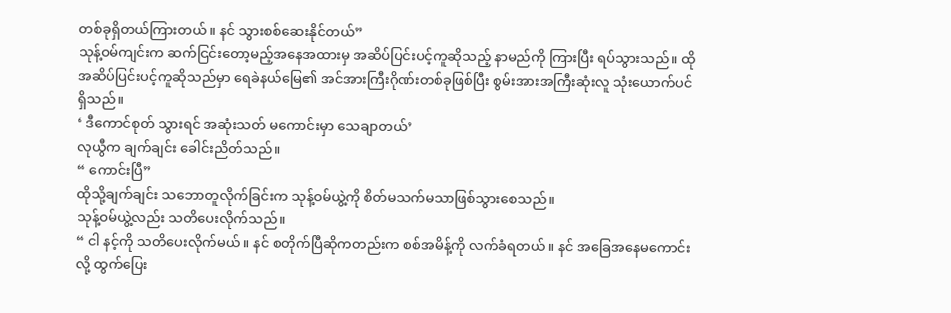တစ်ခုရှိတယ်ကြားတယ်။ နင် သွားစစ်ဆေးနိုင်တယ်”
သုန့်ဝမ်ကျင်းက ဆက်ငြင်းတော့မည့်အနေအထားမှ အဆိပ်ပြင်းပင့်ကူဆိုသည့် နာမည်ကို ကြားပြီး ရပ်သွားသည်။ ထိုအဆိပ်ပြင်းပင့်ကူဆိုသည်မှာ ရေခဲနယ်မြေ၏ အင်အားကြီးဂိုဏ်းတစ်ခုဖြစ်ပြီး စွမ်းအားအကြီးဆုံးလူ သုံးယောက်ပင် ရှိသည်။
‘ ဒီကောင်စုတ် သွားရင် အဆုံးသတ် မကောင်းမှာ သေချာတယ်’
လုယွီက ချက်ချင်း ခေါင်းညိတ်သည်။
“ ကောင်းပြီ”
ထိုသို့ချက်ချင်း သဘောတူလိုက်ခြင်းက သုန့်ဝမ်ယွဲ့ကို စိတ်မသက်မသာဖြစ်သွားစေသည်။
သုန့်ဝမ်ယွဲ့လည်း သတိပေးလိုက်သည်။
“ ငါ နင့်ကို သတိပေးလိုက်မယ်။ နင် စတိုက်ပြီဆိုကတည်းက စစ်အမိန့်ကို လက်ခံရတယ်။ နင် အခြေအနေမကောင်းလို့ ထွက်ပြေး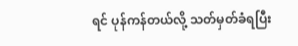ရင် ပုန်ကန်တယ်လို့ သတ်မှတ်ခံရပြီး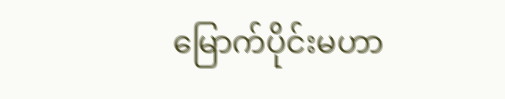မြောက်ပိုင်းမဟာ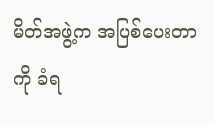မိတ်အဖွဲ့က အပြစ်ပေးတာကို ခံရ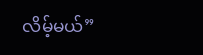လိမ့်မယ်”